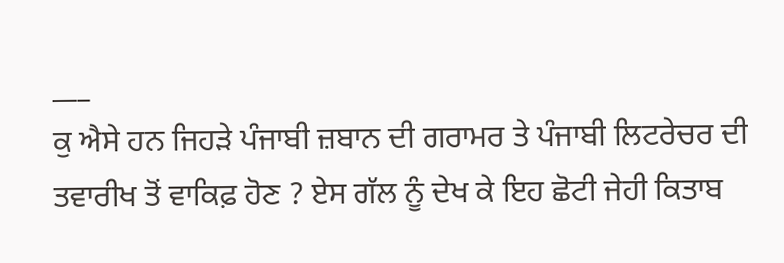___
ਕੁ ਐਸੇ ਹਨ ਜਿਹੜੇ ਪੰਜਾਬੀ ਜ਼ਬਾਨ ਦੀ ਗਰਾਮਰ ਤੇ ਪੰਜਾਬੀ ਲਿਟਰੇਚਰ ਦੀ ਤਵਾਰੀਖ ਤੋਂ ਵਾਕਿਫ਼ ਹੋਣ ? ਏਸ ਗੱਲ ਨੂੰ ਦੇਖ ਕੇ ਇਹ ਛੋਟੀ ਜੇਹੀ ਕਿਤਾਬ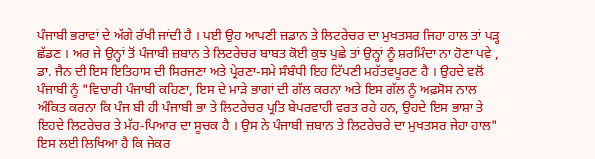ਪੰਜਾਬੀ ਭਰਾਵਾਂ ਦੇ ਅੱਗੇ ਰੱਖੀ ਜਾਂਦੀ ਹੈ । ਪਈ ਉਹ ਆਪਣੀ ਜ਼ਡਾਨ ਤੇ ਲਿਟਰੇਚਰ ਦਾ ਮੁਖਤਸਰ ਜਿਹਾ ਹਾਲ ਤਾਂ ਪੜ੍ਹ ਛੱਡਣ । ਅਰ ਜੇ ਉਨ੍ਹਾਂ ਤੋਂ ਪੰਜਾਬੀ ਜ਼ਬਾਨ ਤੇ ਲਿਟਰੇਚਰ ਬਾਬਤ ਕੋਈ ਕੁਝ ਪੁਛੇ ਤਾਂ ਉਨ੍ਹਾਂ ਨੂੰ ਸ਼ਰਮਿੰਦਾ ਨਾ ਹੋਣਾ ਪਵੇ , ਡਾ. ਜੈਨ ਦੀ ਇਸ ਇਤਿਹਾਸ ਦੀ ਸਿਰਜਣਾ ਅਤੇ ਪ੍ਰੇਰਣਾ-ਸਮੇ ਸੰਬੰਧੀ ਇਹ ਟਿੱਪਣੀ ਮਹੱਤਵਪੂਰਣ ਹੈ । ਉਹਦੇ ਵਲੋਂ ਪੰਜਾਬੀ ਨੂੰ "ਵਿਚਾਰੀ ਪੰਜਾਬੀ ਕਹਿਣਾ, ਇਸ ਦੇ ਮਾੜੇ ਭਾਗਾਂ ਦੀ ਗੱਲ ਕਰਨਾ ਅਤੇ ਇਸ ਗੱਲ ਨੂੰ ਅਫ਼ਸੋਸ ਨਾਲ ਅੰਕਿਤ ਕਰਨਾ ਕਿ ਪੰਜ ਬੀ ਹੀ ਪੰਜਾਬੀ ਭਾ ਤੇ ਲਿਟਰੇਚਰ ਪ੍ਰਤਿ ਬੇਪਰਵਾਹੀ ਵਰਤ ਰਹੇ ਹਨ, ਉਹਦੇ ਇਸ ਭਾਸ਼ਾ ਤੇ ਇਹਦੇ ਲਿਟਰੇਚਰ ਤੇ ਮੱਹ-ਪਿਆਰ ਦਾ ਸੂਚਕ ਹੈ । ਉਸ ਨੇ ਪੰਜਾਬੀ ਜ਼ਬਾਨ ਤੇ ਲਿਟਰੇਚਰੇ ਦਾ ਮੁਖਤਸਰ ਜੇਹਾ ਹਾਲ" ਇਸ ਲਈ ਲਿਖਿਆ ਹੈ ਕਿ ਜੇਕਰ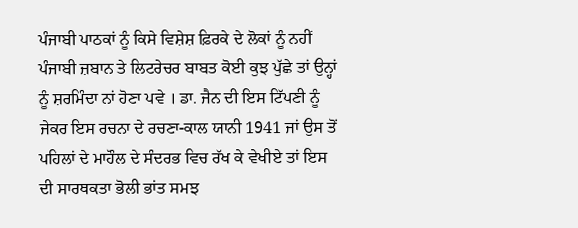ਪੰਜਾਬੀ ਪਾਠਕਾਂ ਨੂੰ ਕਿਸੇ ਵਿਸ਼ੇਸ਼ ਫ਼ਿਰਕੇ ਦੇ ਲੋਕਾਂ ਨੂੰ ਨਹੀਂ ਪੰਜਾਬੀ ਜ਼ਬਾਨ ਤੇ ਲਿਟਰੇਚਰ ਬਾਬਤ ਕੋਈ ਕੁਝ ਪੁੱਛੇ ਤਾਂ ਉਨ੍ਹਾਂ ਨੂੰ ਸ਼ਰਮਿੰਦਾ ਨਾਂ ਹੋਣਾ ਪਵੇ । ਡਾ. ਜੈਨ ਦੀ ਇਸ ਟਿੱਪਣੀ ਨੂੰ ਜੇਕਰ ਇਸ ਰਚਨਾ ਦੇ ਰਚਣਾ-ਕਾਲ ਯਾਨੀ 1941 ਜਾਂ ਉਸ ਤੋਂ ਪਹਿਲਾਂ ਦੇ ਮਾਹੌਲ ਦੇ ਸੰਦਰਭ ਵਿਚ ਰੱਖ ਕੇ ਵੇਖੀਏ ਤਾਂ ਇਸ ਦੀ ਸਾਰਥਕਤਾ ਭੋਲੀ ਭਾਂਤ ਸਮਝ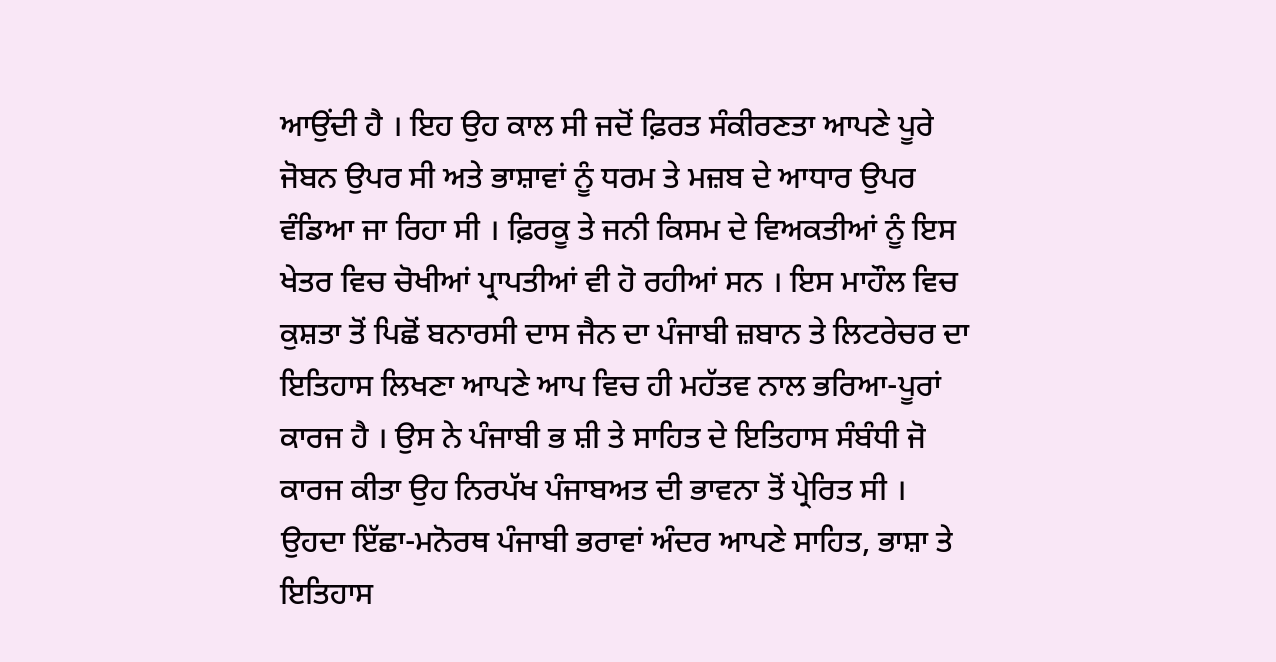ਆਉਂਦੀ ਹੈ । ਇਹ ਉਹ ਕਾਲ ਸੀ ਜਦੋਂ ਫ਼ਿਰਤ ਸੰਕੀਰਣਤਾ ਆਪਣੇ ਪੂਰੇ ਜੋਬਨ ਉਪਰ ਸੀ ਅਤੇ ਭਾਸ਼ਾਵਾਂ ਨੂੰ ਧਰਮ ਤੇ ਮਜ਼ਬ ਦੇ ਆਧਾਰ ਉਪਰ ਵੰਡਿਆ ਜਾ ਰਿਹਾ ਸੀ । ਫ਼ਿਰਕੂ ਤੇ ਜਨੀ ਕਿਸਮ ਦੇ ਵਿਅਕਤੀਆਂ ਨੂੰ ਇਸ ਖੇਤਰ ਵਿਚ ਚੋਖੀਆਂ ਪ੍ਰਾਪਤੀਆਂ ਵੀ ਹੋ ਰਹੀਆਂ ਸਨ । ਇਸ ਮਾਹੌਲ ਵਿਚ ਕੁਸ਼ਤਾ ਤੋਂ ਪਿਛੋਂ ਬਨਾਰਸੀ ਦਾਸ ਜੈਨ ਦਾ ਪੰਜਾਬੀ ਜ਼ਬਾਨ ਤੇ ਲਿਟਰੇਚਰ ਦਾ ਇਤਿਹਾਸ ਲਿਖਣਾ ਆਪਣੇ ਆਪ ਵਿਚ ਹੀ ਮਹੱਤਵ ਨਾਲ ਭਰਿਆ-ਪੂਰਾਂ ਕਾਰਜ ਹੈ । ਉਸ ਨੇ ਪੰਜਾਬੀ ਭ ਸ਼ੀ ਤੇ ਸਾਹਿਤ ਦੇ ਇਤਿਹਾਸ ਸੰਬੰਧੀ ਜੋ ਕਾਰਜ ਕੀਤਾ ਉਹ ਨਿਰਪੱਖ ਪੰਜਾਬਅਤ ਦੀ ਭਾਵਨਾ ਤੋਂ ਪ੍ਰੇਰਿਤ ਸੀ । ਉਹਦਾ ਇੱਛਾ-ਮਨੋਰਥ ਪੰਜਾਬੀ ਭਰਾਵਾਂ ਅੰਦਰ ਆਪਣੇ ਸਾਹਿਤ, ਭਾਸ਼ਾ ਤੇ ਇਤਿਹਾਸ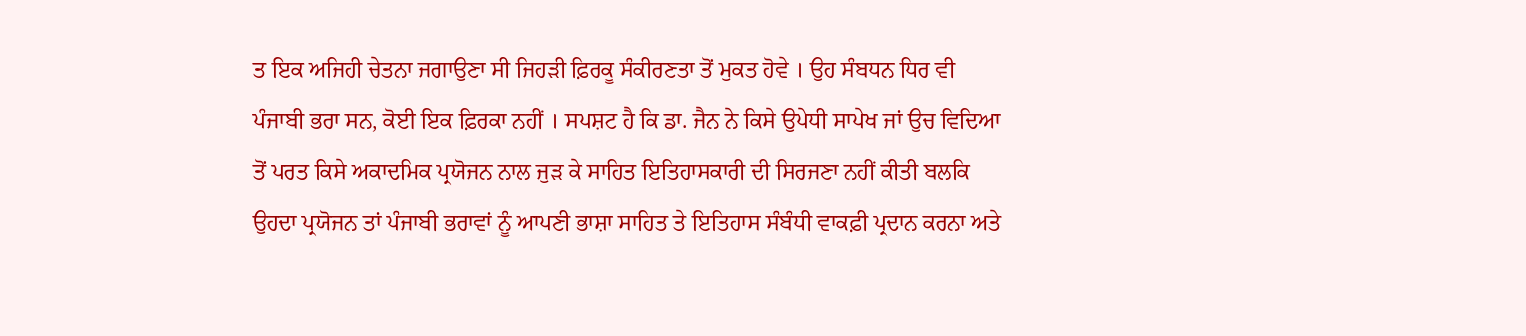ਤ ਇਕ ਅਜਿਹੀ ਚੇਤਨਾ ਜਗਾਉਣਾ ਸੀ ਜਿਹੜੀ ਫ਼ਿਰਕੂ ਸੰਕੀਰਣਤਾ ਤੋਂ ਮੁਕਤ ਹੋਵੇ । ਉਹ ਸੰਬਧਨ ਧਿਰ ਵੀ ਪੰਜਾਬੀ ਭਰਾ ਸਨ, ਕੋਈ ਇਕ ਫ਼ਿਰਕਾ ਨਹੀਂ । ਸਪਸ਼ਟ ਹੈ ਕਿ ਡਾ. ਜੈਨ ਨੇ ਕਿਸੇ ਉਪੇਧੀ ਸਾਪੇਖ ਜਾਂ ਉਚ ਵਿਦਿਆ ਤੋਂ ਪਰਤ ਕਿਸੇ ਅਕਾਦਮਿਕ ਪ੍ਰਯੋਜਨ ਨਾਲ ਜੁੜ ਕੇ ਸਾਹਿਤ ਇਤਿਹਾਸਕਾਰੀ ਦੀ ਸਿਰਜਣਾ ਨਹੀਂ ਕੀਤੀ ਬਲਕਿ ਉਹਦਾ ਪ੍ਰਯੋਜਨ ਤਾਂ ਪੰਜਾਬੀ ਭਰਾਵਾਂ ਨੂੰ ਆਪਣੀ ਭਾਸ਼ਾ ਸਾਹਿਤ ਤੇ ਇਤਿਹਾਸ ਸੰਬੰਧੀ ਵਾਕਫ਼ੀ ਪ੍ਰਦਾਨ ਕਰਨਾ ਅਤੇ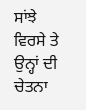ਸਾਂਝੇ ਵਿਰਸੇ ਤੇ ਉਨ੍ਹਾਂ ਦੀ ਚੇਤਨਾ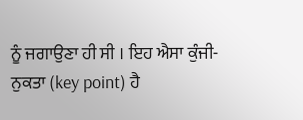ਨੂੰ ਜਗਾਉਣਾ ਹੀ ਸੀ । ਇਹ ਐਸਾ ਕੁੰਜੀ-ਨੁਕਤਾ (key point) ਹੈ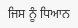ਜਿਸ ਨੂੰ ਧਿਆਨ